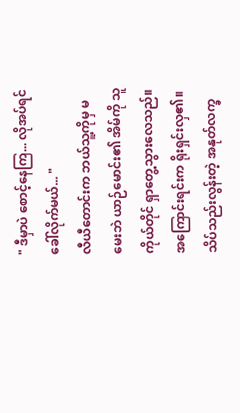" ဒီမှာပဲ စောင့်နေကြ... လိုအပ်ရင် ခေါ်လိုက်မယ်... "
လီယီတောင်းက ဘယ်သူ့ကိုမှ မမေးဘဲ ယာဉ်မောင်း၏ အိမ်ကို သူကိုယ်တိုင် ရှာတွေ့သွားလေသည်။
အကြောင်းရင်းက ရိုးရှင်းလှ၏။
သိပ်သည်းလွန်းတဲ့ အနုတ်လက္ခ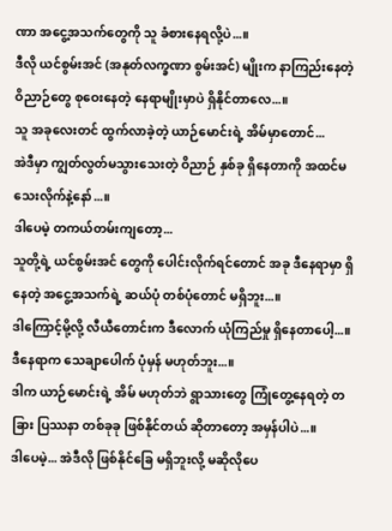ဏာ အငွေ့အသက်တွေကို သူ ခံစားနေရလို့ပဲ...။
ဒီလို ယင်စွမ်းအင် (အနုတ်လက္ခဏာ စွမ်းအင်) မျိုးက နာကြည်းနေတဲ့ ဝိညာဉ်တွေ စုဝေးနေတဲ့ နေရာမျိုးမှာပဲ ရှိနိုင်တာလေ...။
သူ အခုလေးတင် ထွက်လာခဲ့တဲ့ ယာဉ်မောင်းရဲ့ အိမ်မှာတောင်...
အဲဒီမှာ ကျွတ်လွတ်မသွားသေးတဲ့ ဝိညာဉ် နှစ်ခု ရှိနေတာကို အထင်မသေးလိုက်နဲ့နော်...။
ဒါပေမဲ့ တကယ်တမ်းကျတော့...
သူတို့ရဲ့ ယင်စွမ်းအင် တွေကို ပေါင်းလိုက်ရင်တောင် အခု ဒီနေရာမှာ ရှိနေတဲ့ အငွေ့အသက်ရဲ့ ဆယ်ပုံ တစ်ပုံတောင် မရှိဘူး...။
ဒါကြောင့်မို့လို့ လီယီတောင်းက ဒီလောက် ယုံကြည်မှု ရှိနေတာပေါ့...။
ဒီနေရာက သေချာပေါက် ပုံမှန် မဟုတ်ဘူး...။
ဒါက ယာဉ်မောင်းရဲ့ အိမ် မဟုတ်ဘဲ ရွာသားတွေ ကြုံတွေ့နေရတဲ့ တခြား ပြဿနာ တစ်ခုခု ဖြစ်နိုင်တယ် ဆိုတာတော့ အမှန်ပါပဲ...။
ဒါပေမဲ့... အဲဒီလို ဖြစ်နိုင်ခြေ မရှိဘူးလို့ မဆိုလိုပေ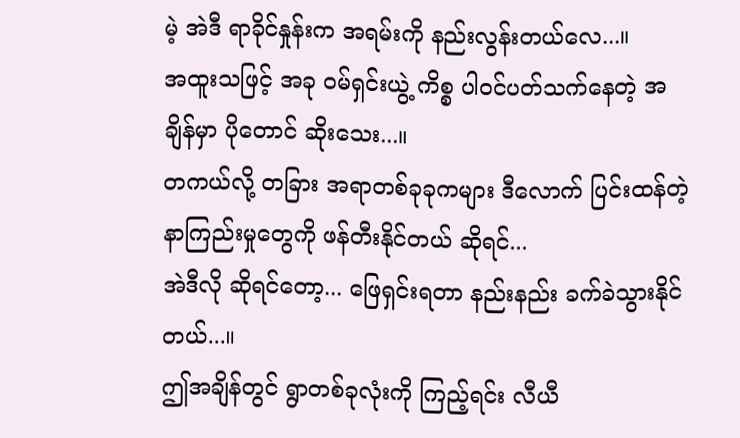မဲ့ အဲဒီ ရာခိုင်နှုန်းက အရမ်းကို နည်းလွန်းတယ်လေ...။
အထူးသဖြင့် အခု ဝမ်ရှင်းယွဲ့ ကိစ္စ ပါဝင်ပတ်သက်နေတဲ့ အချိန်မှာ ပိုတောင် ဆိုးသေး...။
တကယ်လို့ တခြား အရာတစ်ခုခုကများ ဒီလောက် ပြင်းထန်တဲ့ နာကြည်းမှုတွေကို ဖန်တီးနိုင်တယ် ဆိုရင်...
အဲဒီလို ဆိုရင်တော့... ဖြေရှင်းရတာ နည်းနည်း ခက်ခဲသွားနိုင်တယ်...။
ဤအချိန်တွင် ရွာတစ်ခုလုံးကို ကြည့်ရင်း လီယီ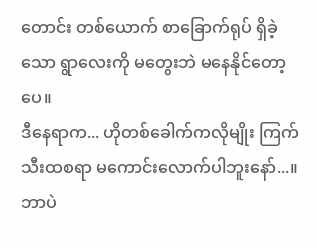တောင်း တစ်ယောက် စာခြောက်ရုပ် ရှိခဲ့သော ရွာလေးကို မတွေးဘဲ မနေနိုင်တော့ပေ။
ဒီနေရာက... ဟိုတစ်ခေါက်ကလိုမျိုး ကြက်သီးထစရာ မကောင်းလောက်ပါဘူးနော်...။
ဘာပဲ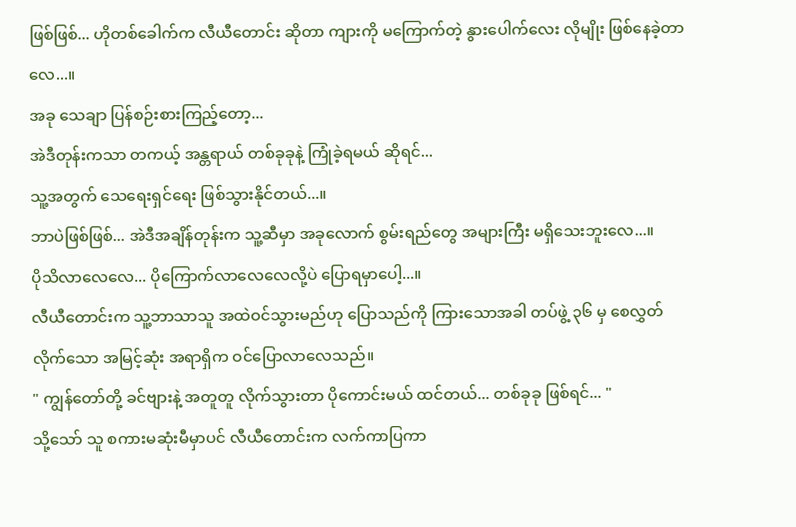ဖြစ်ဖြစ်... ဟိုတစ်ခေါက်က လီယီတောင်း ဆိုတာ ကျားကို မကြောက်တဲ့ နွားပေါက်လေး လိုမျိုး ဖြစ်နေခဲ့တာလေ...။
အခု သေချာ ပြန်စဉ်းစားကြည့်တော့...
အဲဒီတုန်းကသာ တကယ့် အန္တရာယ် တစ်ခုခုနဲ့ ကြုံခဲ့ရမယ် ဆိုရင်...
သူ့အတွက် သေရေးရှင်ရေး ဖြစ်သွားနိုင်တယ်...။
ဘာပဲဖြစ်ဖြစ်... အဲဒီအချိန်တုန်းက သူ့ဆီမှာ အခုလောက် စွမ်းရည်တွေ အများကြီး မရှိသေးဘူးလေ...။
ပိုသိလာလေလေ... ပိုကြောက်လာလေလေလို့ပဲ ပြောရမှာပေါ့...။
လီယီတောင်းက သူ့ဘာသာသူ အထဲဝင်သွားမည်ဟု ပြောသည်ကို ကြားသောအခါ တပ်ဖွဲ့ ၃၆ မှ စေလွှတ်လိုက်သော အမြင့်ဆုံး အရာရှိက ဝင်ပြောလာလေသည်။
" ကျွန်တော်တို့ ခင်ဗျားနဲ့ အတူတူ လိုက်သွားတာ ပိုကောင်းမယ် ထင်တယ်... တစ်ခုခု ဖြစ်ရင်... "
သို့သော် သူ စကားမဆုံးမီမှာပင် လီယီတောင်းက လက်ကာပြကာ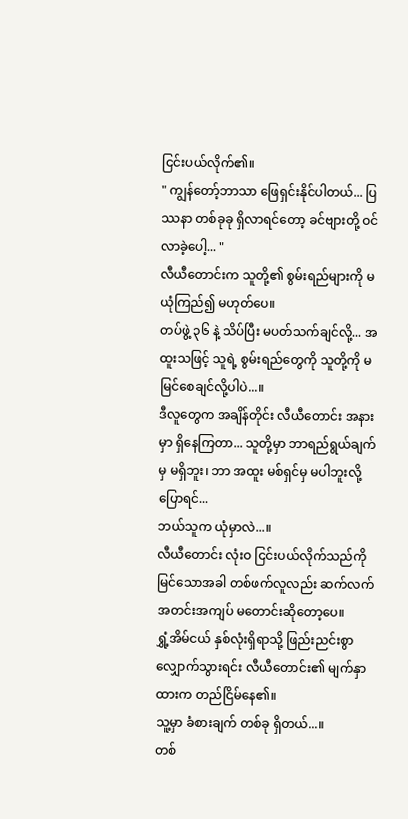ငြင်းပယ်လိုက်၏။
" ကျွန်တော့်ဘာသာ ဖြေရှင်းနိုင်ပါတယ်... ပြဿနာ တစ်ခုခု ရှိလာရင်တော့ ခင်ဗျားတို့ ဝင်လာခဲ့ပေါ့... "
လီယီတောင်းက သူတို့၏ စွမ်းရည်များကို မယုံကြည်၍ မဟုတ်ပေ။
တပ်ဖွဲ့ ၃၆ နဲ့ သိပ်ပြီး မပတ်သက်ချင်လို့... အထူးသဖြင့် သူရဲ့ စွမ်းရည်တွေကို သူတို့ကို မမြင်စေချင်လို့ပါပဲ...။
ဒီလူတွေက အချိန်တိုင်း လီယီတောင်း အနားမှာ ရှိနေကြတာ... သူတို့မှာ ဘာရည်ရွယ်ချက်မှ မရှိဘူး၊ ဘာ အထူး မစ်ရှင်မှ မပါဘူးလို့ ပြောရင်...
ဘယ်သူက ယုံမှာလဲ...။
လီယီတောင်း လုံးဝ ငြင်းပယ်လိုက်သည်ကို မြင်သောအခါ တစ်ဖက်လူလည်း ဆက်လက် အတင်းအကျပ် မတောင်းဆိုတော့ပေ။
ရွှံ့အိမ်ငယ် နှစ်လုံးရှိရာသို့ ဖြည်းညင်းစွာ လျှောက်သွားရင်း လီယီတောင်း၏ မျက်နှာထားက တည်ငြိမ်နေ၏။
သူ့မှာ ခံစားချက် တစ်ခု ရှိတယ်...။
တစ်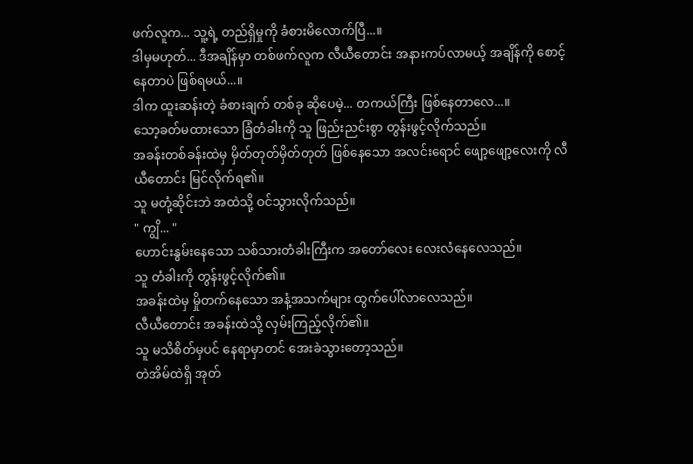ဖက်လူက... သူ့ရဲ့ တည်ရှိမှုကို ခံစားမိလောက်ပြီ...။
ဒါမှမဟုတ်... ဒီအချိန်မှာ တစ်ဖက်လူက လီယီတောင်း အနားကပ်လာမယ့် အချိန်ကို စောင့်နေတာပဲ ဖြစ်ရမယ်...။
ဒါက ထူးဆန်းတဲ့ ခံစားချက် တစ်ခု ဆိုပေမဲ့... တကယ်ကြီး ဖြစ်နေတာလေ...။
သော့ခတ်မထားသော ခြံတံခါးကို သူ ဖြည်းညင်းစွာ တွန်းဖွင့်လိုက်သည်။
အခန်းတစ်ခန်းထဲမှ မှိတ်တုတ်မှိတ်တုတ် ဖြစ်နေသော အလင်းရောင် ဖျော့ဖျော့လေးကို လီယီတောင်း မြင်လိုက်ရ၏။
သူ မတုံ့ဆိုင်းဘဲ အထဲသို့ ဝင်သွားလိုက်သည်။
" ကျွိ... "
ဟောင်းနွမ်းနေသော သစ်သားတံခါးကြီးက အတော်လေး လေးလံနေလေသည်။
သူ တံခါးကို တွန်းဖွင့်လိုက်၏။
အခန်းထဲမှ မှိုတက်နေသော အနံ့အသက်များ ထွက်ပေါ်လာလေသည်။
လီယီတောင်း အခန်းထဲသို့ လှမ်းကြည့်လိုက်၏။
သူ မသိစိတ်မှပင် နေရာမှာတင် အေးခဲသွားတော့သည်။
တဲအိမ်ထဲရှိ အုတ်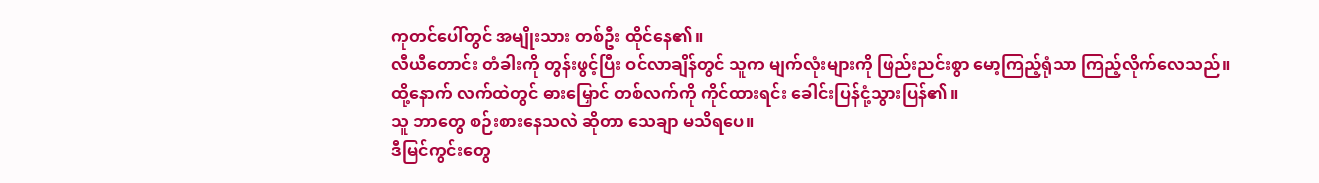ကုတင်ပေါ်တွင် အမျိုးသား တစ်ဦး ထိုင်နေ၏။
လီယီတောင်း တံခါးကို တွန်းဖွင့်ပြီး ဝင်လာချိန်တွင် သူက မျက်လုံးများကို ဖြည်းညင်းစွာ မော့ကြည့်ရုံသာ ကြည့်လိုက်လေသည်။
ထို့နောက် လက်ထဲတွင် ဓားမြှောင် တစ်လက်ကို ကိုင်ထားရင်း ခေါင်းပြန်ငုံ့သွားပြန်၏။
သူ ဘာတွေ စဉ်းစားနေသလဲ ဆိုတာ သေချာ မသိရပေ။
ဒီမြင်ကွင်းတွေ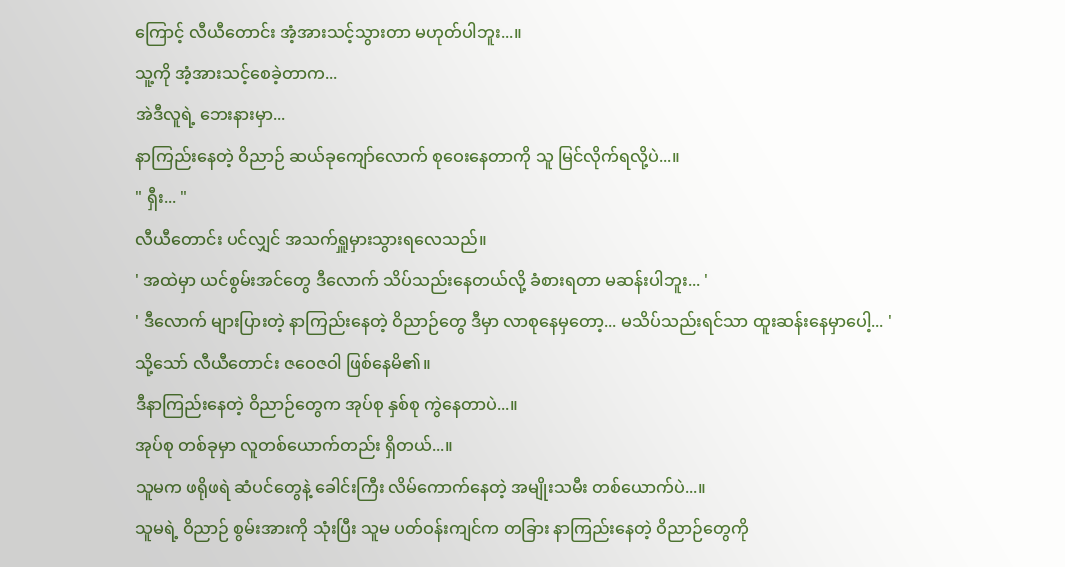ကြောင့် လီယီတောင်း အံ့အားသင့်သွားတာ မဟုတ်ပါဘူး...။
သူ့ကို အံ့အားသင့်စေခဲ့တာက...
အဲဒီလူရဲ့ ဘေးနားမှာ...
နာကြည်းနေတဲ့ ဝိညာဉ် ဆယ်ခုကျော်လောက် စုဝေးနေတာကို သူ မြင်လိုက်ရလို့ပဲ...။
" ရှီး... "
လီယီတောင်း ပင်လျှင် အသက်ရှူမှားသွားရလေသည်။
' အထဲမှာ ယင်စွမ်းအင်တွေ ဒီလောက် သိပ်သည်းနေတယ်လို့ ခံစားရတာ မဆန်းပါဘူး... '
' ဒီလောက် များပြားတဲ့ နာကြည်းနေတဲ့ ဝိညာဉ်တွေ ဒီမှာ လာစုနေမှတော့... မသိပ်သည်းရင်သာ ထူးဆန်းနေမှာပေါ့... '
သို့သော် လီယီတောင်း ဇဝေဇဝါ ဖြစ်နေမိ၏။
ဒီနာကြည်းနေတဲ့ ဝိညာဉ်တွေက အုပ်စု နှစ်စု ကွဲနေတာပဲ...။
အုပ်စု တစ်ခုမှာ လူတစ်ယောက်တည်း ရှိတယ်...။
သူမက ဖရိုဖရဲ ဆံပင်တွေနဲ့ ခေါင်းကြီး လိမ်ကောက်နေတဲ့ အမျိုးသမီး တစ်ယောက်ပဲ...။
သူမရဲ့ ဝိညာဉ် စွမ်းအားကို သုံးပြီး သူမ ပတ်ဝန်းကျင်က တခြား နာကြည်းနေတဲ့ ဝိညာဉ်တွေကို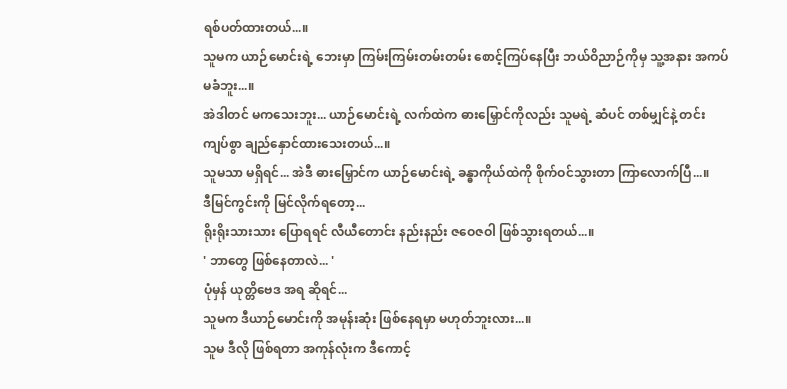ရစ်ပတ်ထားတယ်...။
သူမက ယာဉ်မောင်းရဲ့ ဘေးမှာ ကြမ်းကြမ်းတမ်းတမ်း စောင့်ကြပ်နေပြီး ဘယ်ဝိညာဉ်ကိုမှ သူ့အနား အကပ်မခံဘူး...။
အဲဒါတင် မကသေးဘူး... ယာဉ်မောင်းရဲ့ လက်ထဲက ဓားမြှောင်ကိုလည်း သူမရဲ့ ဆံပင် တစ်မျှင်နဲ့ တင်းကျပ်စွာ ချည်နှောင်ထားသေးတယ်...။
သူမသာ မရှိရင်... အဲဒီ ဓားမြှောင်က ယာဉ်မောင်းရဲ့ ခန္ဓာကိုယ်ထဲကို စိုက်ဝင်သွားတာ ကြာလောက်ပြီ...။
ဒီမြင်ကွင်းကို မြင်လိုက်ရတော့...
ရိုးရိုးသားသား ပြောရရင် လီယီတောင်း နည်းနည်း ဇဝေဇဝါ ဖြစ်သွားရတယ်...။
' ဘာတွေ ဖြစ်နေတာလဲ... '
ပုံမှန် ယုတ္တိဗေဒ အရ ဆိုရင်...
သူမက ဒီယာဉ်မောင်းကို အမုန်းဆုံး ဖြစ်နေရမှာ မဟုတ်ဘူးလား...။
သူမ ဒီလို ဖြစ်ရတာ အကုန်လုံးက ဒီကောင့်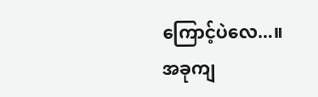ကြောင့်ပဲလေ...။
အခုကျ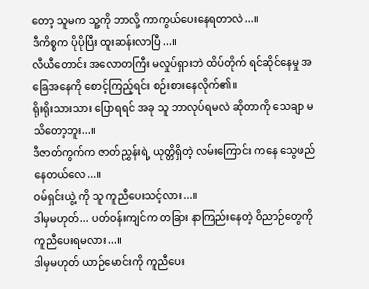တော့ သူမက သူ့ကို ဘာလို့ ကာကွယ်ပေးနေရတာလဲ...။
ဒီကိစ္စက ပိုပိုပြီး ထူးဆန်းလာပြီ...။
လီယီတောင်း အလောတကြီး မလှုပ်ရှားဘဲ ထိပ်တိုက် ရင်ဆိုင်နေမှု အခြေအနေကို စောင့်ကြည့်ရင်း စဉ်းစားနေလိုက်၏။
ရိုးရိုးသားသား ပြောရရင် အခု သူ ဘာလုပ်ရမလဲ ဆိုတာကို သေချာ မသိတော့ဘူး...။
ဒီဇာတ်ကွက်က ဇာတ်ညွှန်းရဲ့ ယုတ္တိရှိတဲ့ လမ်းကြောင်း ကနေ သွေဖည်နေတယ်လေ...။
ဝမ်ရှင်းယွဲ့ ကို သူ ကူညီပေးသင့်လား...။
ဒါမှမဟုတ်... ပတ်ဝန်းကျင်က တခြား နာကြည်းနေတဲ့ ဝိညာဉ်တွေကို ကူညီပေးရမလား...။
ဒါမှမဟုတ် ယာဉ်မောင်းကို ကူညီပေး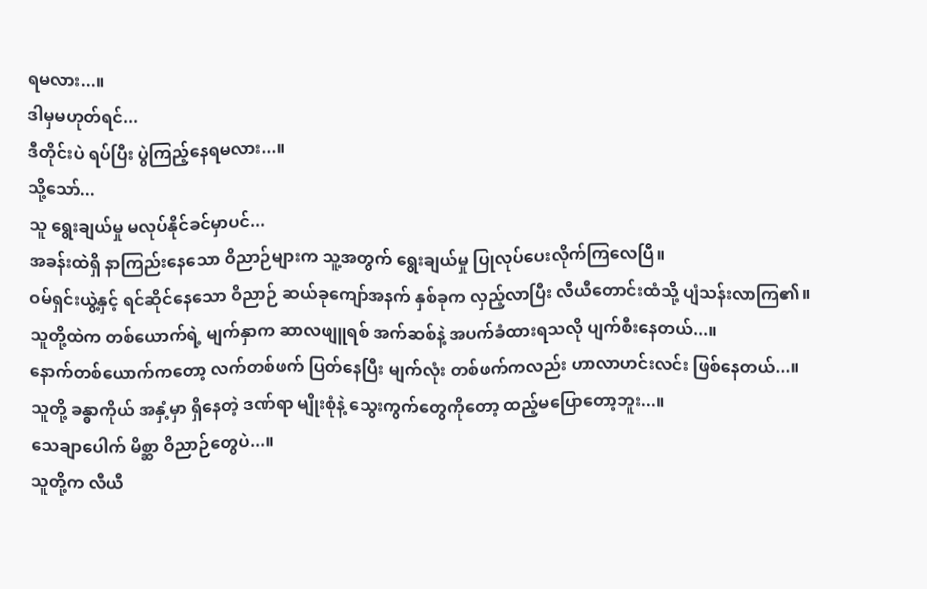ရမလား...။
ဒါမှမဟုတ်ရင်...
ဒီတိုင်းပဲ ရပ်ပြီး ပွဲကြည့်နေရမလား...။
သို့သော်...
သူ ရွေးချယ်မှု မလုပ်နိုင်ခင်မှာပင်...
အခန်းထဲရှိ နာကြည်းနေသော ဝိညာဉ်များက သူ့အတွက် ရွေးချယ်မှု ပြုလုပ်ပေးလိုက်ကြလေပြီ။
ဝမ်ရှင်းယွဲ့နှင့် ရင်ဆိုင်နေသော ဝိညာဉ် ဆယ်ခုကျော်အနက် နှစ်ခုက လှည့်လာပြီး လီယီတောင်းထံသို့ ပျံသန်းလာကြ၏။
သူတို့ထဲက တစ်ယောက်ရဲ့ မျက်နှာက ဆာလဖျူရစ် အက်ဆစ်နဲ့ အပက်ခံထားရသလို ပျက်စီးနေတယ်...။
နောက်တစ်ယောက်ကတော့ လက်တစ်ဖက် ပြတ်နေပြီး မျက်လုံး တစ်ဖက်ကလည်း ဟာလာဟင်းလင်း ဖြစ်နေတယ်...။
သူတို့ ခန္ဓာကိုယ် အနှံ့မှာ ရှိနေတဲ့ ဒဏ်ရာ မျိုးစုံနဲ့ သွေးကွက်တွေကိုတော့ ထည့်မပြောတော့ဘူး...။
သေချာပေါက် မိစ္ဆာ ဝိညာဉ်တွေပဲ...။
သူတို့က လီယီ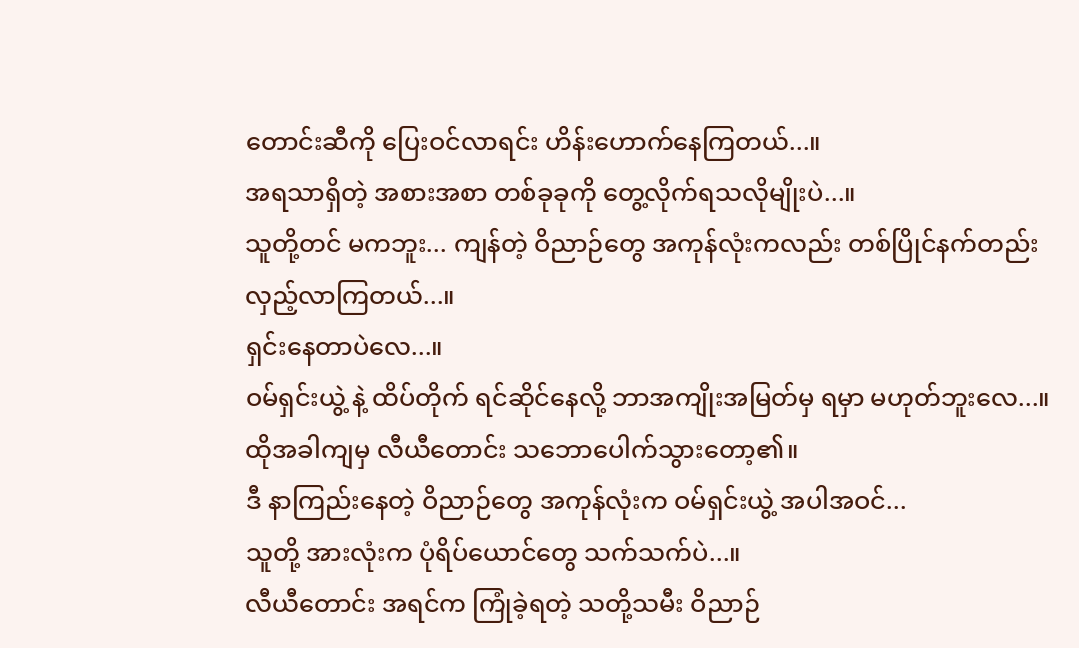တောင်းဆီကို ပြေးဝင်လာရင်း ဟိန်းဟောက်နေကြတယ်...။
အရသာရှိတဲ့ အစားအစာ တစ်ခုခုကို တွေ့လိုက်ရသလိုမျိုးပဲ...။
သူတို့တင် မကဘူး... ကျန်တဲ့ ဝိညာဉ်တွေ အကုန်လုံးကလည်း တစ်ပြိုင်နက်တည်း လှည့်လာကြတယ်...။
ရှင်းနေတာပဲလေ...။
ဝမ်ရှင်းယွဲ့ နဲ့ ထိပ်တိုက် ရင်ဆိုင်နေလို့ ဘာအကျိုးအမြတ်မှ ရမှာ မဟုတ်ဘူးလေ...။
ထိုအခါကျမှ လီယီတောင်း သဘောပေါက်သွားတော့၏။
ဒီ နာကြည်းနေတဲ့ ဝိညာဉ်တွေ အကုန်လုံးက ဝမ်ရှင်းယွဲ့ အပါအဝင်...
သူတို့ အားလုံးက ပုံရိပ်ယောင်တွေ သက်သက်ပဲ...။
လီယီတောင်း အရင်က ကြုံခဲ့ရတဲ့ သတို့သမီး ဝိညာဉ်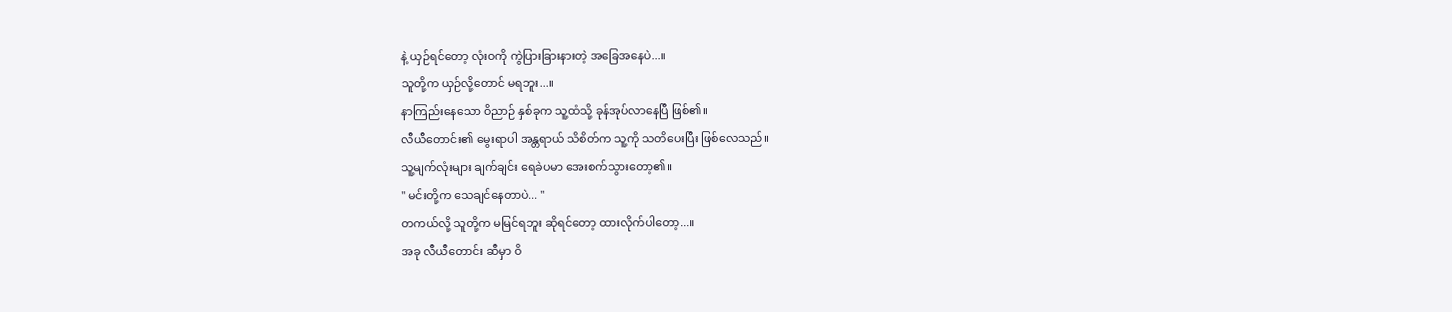နဲ့ ယှဉ်ရင်တော့ လုံးဝကို ကွဲပြားခြားနားတဲ့ အခြေအနေပဲ...။
သူတို့က ယှဉ်လို့တောင် မရဘူး...။
နာကြည်းနေသော ဝိညာဉ် နှစ်ခုက သူ့ထံသို့ ခုန်အုပ်လာနေပြီ ဖြစ်၏။
လီယီတောင်း၏ မွေးရာပါ အန္တရာယ် သိစိတ်က သူ့ကို သတိပေးပြီး ဖြစ်လေသည်။
သူ့မျက်လုံးများ ချက်ချင်း ရေခဲပမာ အေးစက်သွားတော့၏။
" မင်းတို့က သေချင်နေတာပဲ... "
တကယ်လို့ သူတို့က မမြင်ရဘူး ဆိုရင်တော့ ထားလိုက်ပါတော့...။
အခု လီယီတောင်း ဆီမှာ ဝိ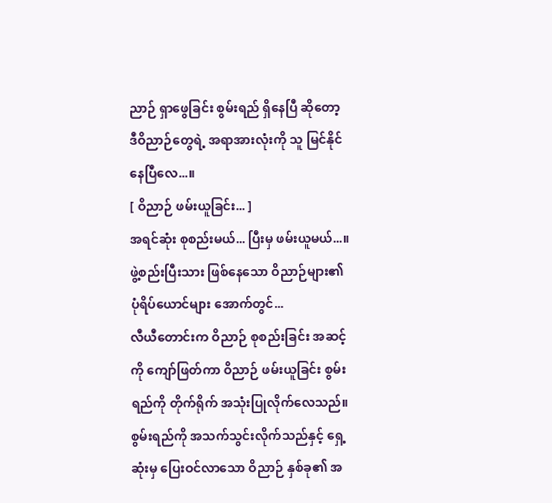ညာဉ် ရှာဖွေခြင်း စွမ်းရည် ရှိနေပြီ ဆိုတော့ ဒီဝိညာဉ်တွေရဲ့ အရာအားလုံးကို သူ မြင်နိုင်နေပြီလေ...။
[ ဝိညာဉ် ဖမ်းယူခြင်း... ]
အရင်ဆုံး စုစည်းမယ်... ပြီးမှ ဖမ်းယူမယ်...။
ဖွဲ့စည်းပြီးသား ဖြစ်နေသော ဝိညာဉ်များ၏ ပုံရိပ်ယောင်များ အောက်တွင်...
လီယီတောင်းက ဝိညာဉ် စုစည်းခြင်း အဆင့်ကို ကျော်ဖြတ်ကာ ဝိညာဉ် ဖမ်းယူခြင်း စွမ်းရည်ကို တိုက်ရိုက် အသုံးပြုလိုက်လေသည်။
စွမ်းရည်ကို အသက်သွင်းလိုက်သည်နှင့် ရှေ့ဆုံးမှ ပြေးဝင်လာသော ဝိညာဉ် နှစ်ခု၏ အ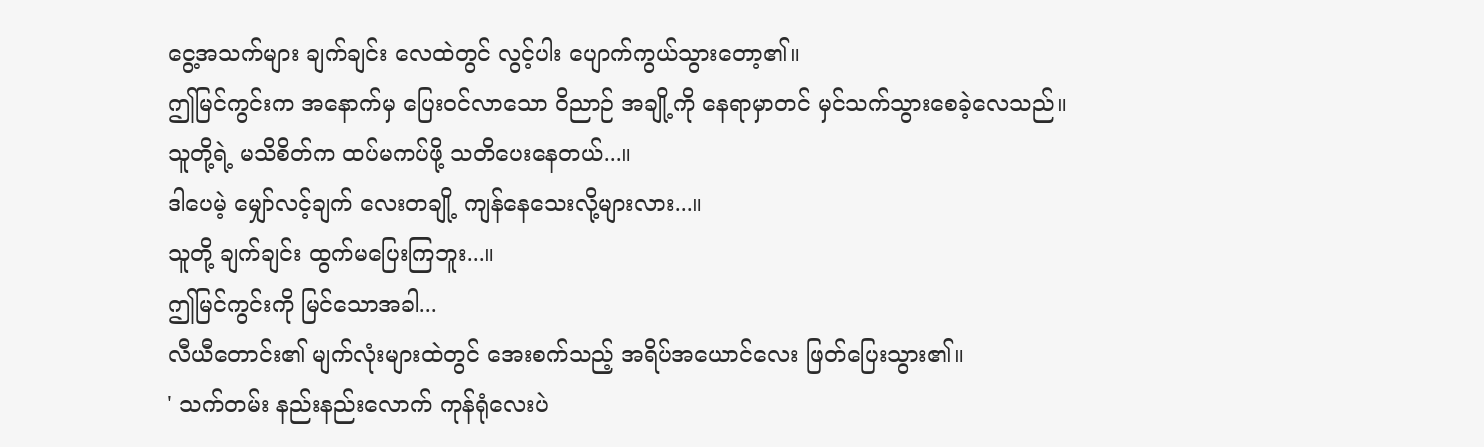ငွေ့အသက်များ ချက်ချင်း လေထဲတွင် လွင့်ပါး ပျောက်ကွယ်သွားတော့၏။
ဤမြင်ကွင်းက အနောက်မှ ပြေးဝင်လာသော ဝိညာဉ် အချို့ကို နေရာမှာတင် မှင်သက်သွားစေခဲ့လေသည်။
သူတို့ရဲ့ မသိစိတ်က ထပ်မကပ်ဖို့ သတိပေးနေတယ်...။
ဒါပေမဲ့ မျှော်လင့်ချက် လေးတချို့ ကျန်နေသေးလို့များလား...။
သူတို့ ချက်ချင်း ထွက်မပြေးကြဘူး...။
ဤမြင်ကွင်းကို မြင်သောအခါ...
လီယီတောင်း၏ မျက်လုံးများထဲတွင် အေးစက်သည့် အရိပ်အယောင်လေး ဖြတ်ပြေးသွား၏။
' သက်တမ်း နည်းနည်းလောက် ကုန်ရုံလေးပဲ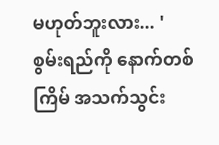မဟုတ်ဘူးလား... '
စွမ်းရည်ကို နောက်တစ်ကြိမ် အသက်သွင်း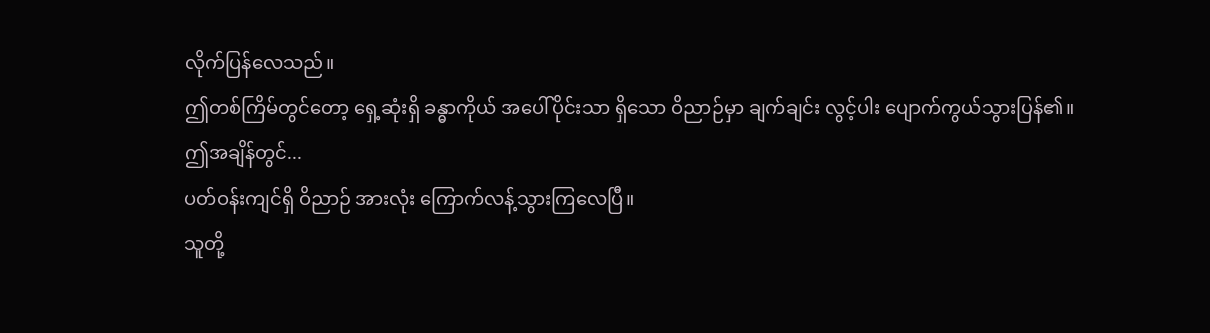လိုက်ပြန်လေသည်။
ဤတစ်ကြိမ်တွင်တော့ ရှေ့ဆုံးရှိ ခန္ဓာကိုယ် အပေါ်ပိုင်းသာ ရှိသော ဝိညာဉ်မှာ ချက်ချင်း လွင့်ပါး ပျောက်ကွယ်သွားပြန်၏။
ဤအချိန်တွင်...
ပတ်ဝန်းကျင်ရှိ ဝိညာဉ် အားလုံး ကြောက်လန့်သွားကြလေပြီ။
သူတို့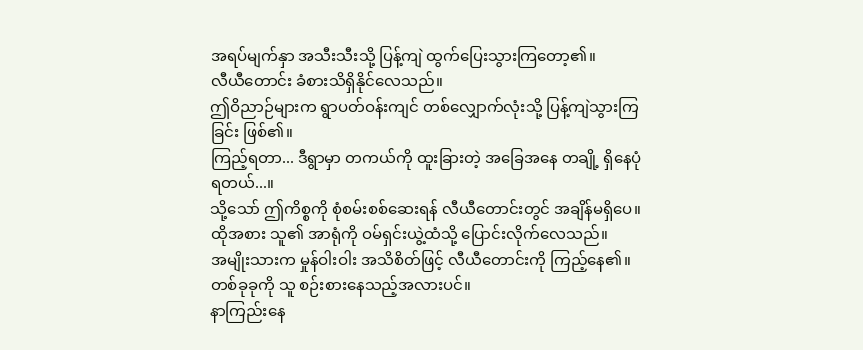အရပ်မျက်နှာ အသီးသီးသို့ ပြန့်ကျဲ ထွက်ပြေးသွားကြတော့၏။
လီယီတောင်း ခံစားသိရှိနိုင်လေသည်။
ဤဝိညာဉ်များက ရွာပတ်ဝန်းကျင် တစ်လျှောက်လုံးသို့ ပြန့်ကျဲသွားကြခြင်း ဖြစ်၏။
ကြည့်ရတာ... ဒီရွာမှာ တကယ်ကို ထူးခြားတဲ့ အခြေအနေ တချို့ ရှိနေပုံ ရတယ်...။
သို့သော် ဤကိစ္စကို စုံစမ်းစစ်ဆေးရန် လီယီတောင်းတွင် အချိန်မရှိပေ။
ထိုအစား သူ၏ အာရုံကို ဝမ်ရှင်းယွဲ့ထံသို့ ပြောင်းလိုက်လေသည်။
အမျိုးသားက မှုန်ဝါးဝါး အသိစိတ်ဖြင့် လီယီတောင်းကို ကြည့်နေ၏။
တစ်ခုခုကို သူ စဉ်းစားနေသည့်အလားပင်။
နာကြည်းနေ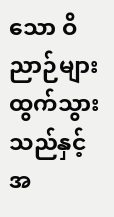သော ဝိညာဉ်များ ထွက်သွားသည်နှင့်အ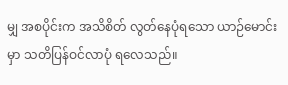မျှ အစပိုင်းက အသိစိတ် လွတ်နေပုံရသော ယာဉ်မောင်းမှာ သတိပြန်ဝင်လာပုံ ရလေသည်။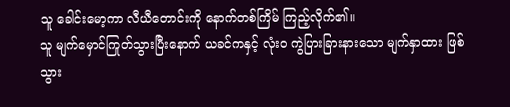သူ ခေါင်းမော့ကာ လီယီတောင်းကို နောက်တစ်ကြိမ် ကြည့်လိုက်၏။
သူ မျက်မှောင်ကြုတ်သွားပြီးနောက် ယခင်ကနှင့် လုံးဝ ကွဲပြားခြားနားသော မျက်နှာထား ဖြစ်သွား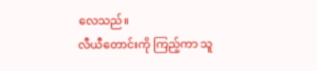လေသည်။
လီယီတောင်းကို ကြည့်ကာ သူ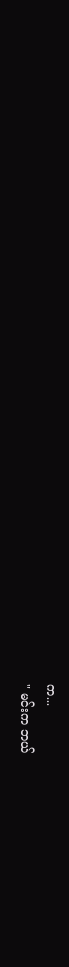က...
" မင်းက ဘယ်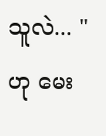သူလဲ... " ဟု မေး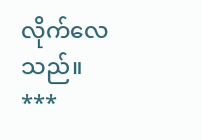လိုက်လေသည်။
***